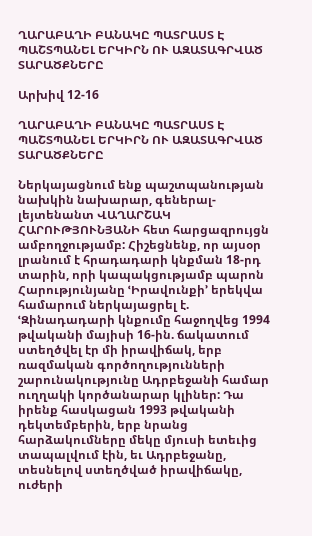ՂԱՐԱԲԱՂԻ ԲԱՆԱԿԸ ՊԱՏՐԱՍՏ Է ՊԱՇՏՊԱՆԵԼ ԵՐԿԻՐՆ ՈՒ ԱԶԱՏԱԳՐՎԱԾ ՏԱՐԱԾՔՆԵՐԸ

Արխիվ 12-16

ՂԱՐԱԲԱՂԻ ԲԱՆԱԿԸ ՊԱՏՐԱՍՏ Է ՊԱՇՏՊԱՆԵԼ ԵՐԿԻՐՆ ՈՒ ԱԶԱՏԱԳՐՎԱԾ ՏԱՐԱԾՔՆԵՐԸ

Ներկայացնում ենք պաշտպանության նախկին նախարար, գեներալ-լեյտենանտ ՎԱՂԱՐՇԱԿ ՀԱՐՈՒԹՅՈՒՆՅԱՆԻ հետ հարցազրույցն ամբողջությամբ: Հիշեցնենք, որ այսօր լրանում է հրադադարի կնքման 18-րդ տարին, որի կապակցությամբ պարոն Հարությունյանը ՙԻրավունքի՚ երեկվա համարում ներկայացրել է. ՙԶինադադարի կնքումը հաջողվեց 1994 թվականի մայիսի 16-ին. ճակատում ստեղծվել էր մի իրավիճակ, երբ ռազմական գործողությունների շարունակությունը Ադրբեջանի համար ուղղակի կործանարար կլիներ: Դա իրենք հասկացան 1993 թվականի դեկտեմբերին, երբ նրանց հարձակումները մեկը մյուսի ետեւից տապալվում էին, եւ Ադրբեջանը, տեսնելով ստեղծված իրավիճակը, ուժերի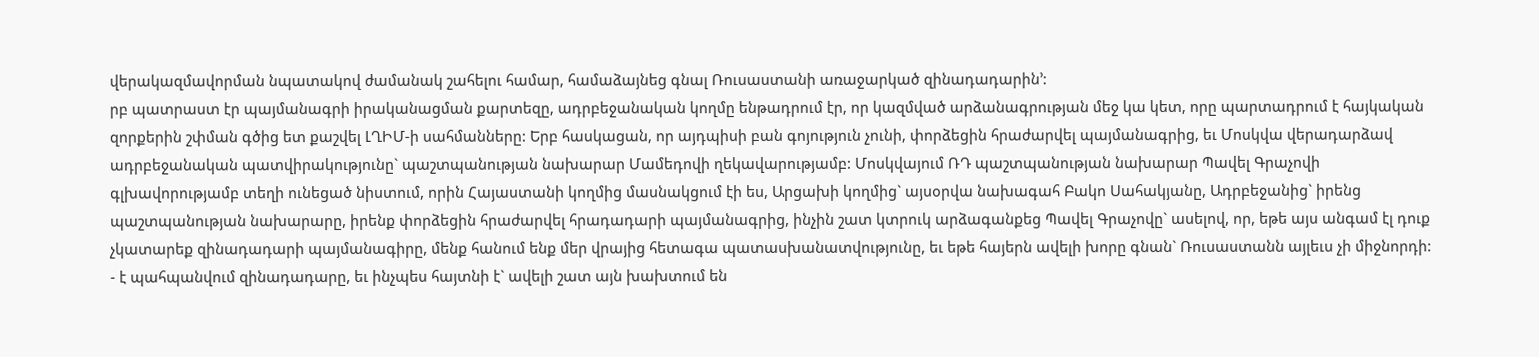վերակազմավորման նպատակով ժամանակ շահելու համար, համաձայնեց գնալ Ռուսաստանի առաջարկած զինադադարին՚:
րբ պատրաստ էր պայմանագրի իրականացման քարտեզը, ադրբեջանական կողմը ենթադրում էր, որ կազմված արձանագրության մեջ կա կետ, որը պարտադրում է հայկական զորքերին շփման գծից ետ քաշվել ԼՂԻՄ-ի սահմանները: Երբ հասկացան, որ այդպիսի բան գոյություն չունի, փորձեցին հրաժարվել պայմանագրից, եւ Մոսկվա վերադարձավ ադրբեջանական պատվիրակությունը` պաշտպանության նախարար Մամեդովի ղեկավարությամբ: Մոսկվայում ՌԴ պաշտպանության նախարար Պավել Գրաչովի գլխավորությամբ տեղի ունեցած նիստում, որին Հայաստանի կողմից մասնակցում էի ես, Արցախի կողմից` այսօրվա նախագահ Բակո Սահակյանը, Ադրբեջանից` իրենց պաշտպանության նախարարը, իրենք փորձեցին հրաժարվել հրադադարի պայմանագրից, ինչին շատ կտրուկ արձագանքեց Պավել Գրաչովը` ասելով, որ, եթե այս անգամ էլ դուք չկատարեք զինադադարի պայմանագիրը, մենք հանում ենք մեր վրայից հետագա պատասխանատվությունը, եւ եթե հայերն ավելի խորը գնան` Ռուսաստանն այլեւս չի միջնորդի:
- է պահպանվում զինադադարը, եւ ինչպես հայտնի է` ավելի շատ այն խախտում են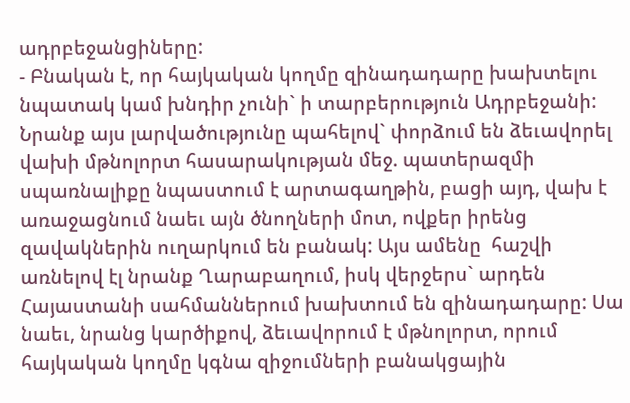ադրբեջանցիները:
- Բնական է, որ հայկական կողմը զինադադարը խախտելու նպատակ կամ խնդիր չունի` ի տարբերություն Ադրբեջանի: Նրանք այս լարվածությունը պահելով` փորձում են ձեւավորել վախի մթնոլորտ հասարակության մեջ. պատերազմի  սպառնալիքը նպաստում է արտագաղթին, բացի այդ, վախ է առաջացնում նաեւ այն ծնողների մոտ, ովքեր իրենց զավակներին ուղարկում են բանակ: Այս ամենը  հաշվի առնելով էլ նրանք Ղարաբաղում, իսկ վերջերս` արդեն Հայաստանի սահմաններում խախտում են զինադադարը: Սա նաեւ, նրանց կարծիքով, ձեւավորում է մթնոլորտ, որում հայկական կողմը կգնա զիջումների բանակցային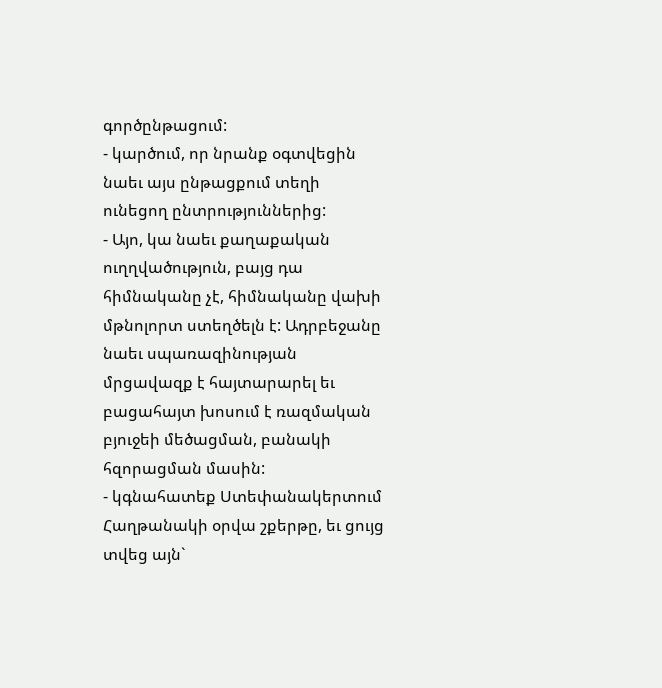գործընթացում:
- կարծում, որ նրանք օգտվեցին նաեւ այս ընթացքում տեղի ունեցող ընտրություններից:
- Այո, կա նաեւ քաղաքական ուղղվածություն, բայց դա հիմնականը չէ, հիմնականը վախի մթնոլորտ ստեղծելն է: Ադրբեջանը նաեւ սպառազինության մրցավազք է հայտարարել եւ բացահայտ խոսում է ռազմական բյուջեի մեծացման, բանակի հզորացման մասին:
- կգնահատեք Ստեփանակերտում Հաղթանակի օրվա շքերթը, եւ ցույց տվեց այն`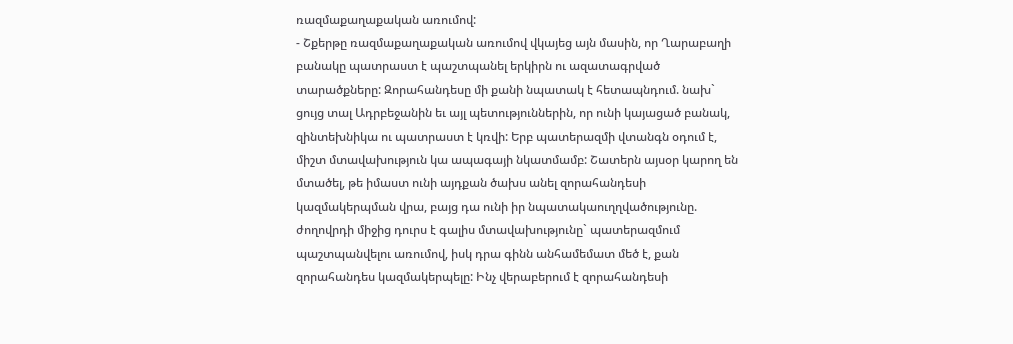ռազմաքաղաքական առումով:
- Շքերթը ռազմաքաղաքական առումով վկայեց այն մասին, որ Ղարաբաղի բանակը պատրաստ է պաշտպանել երկիրն ու ազատագրված տարածքները: Զորահանդեսը մի քանի նպատակ է հետապնդում. նախ` ցույց տալ Ադրբեջանին եւ այլ պետություններին, որ ունի կայացած բանակ, զինտեխնիկա ու պատրաստ է կռվի: Երբ պատերազմի վտանգն օդում է, միշտ մտավախություն կա ապագայի նկատմամբ: Շատերն այսօր կարող են մտածել, թե իմաստ ունի այդքան ծախս անել զորահանդեսի կազմակերպման վրա, բայց դա ունի իր նպատակաուղղվածությունը. ժողովրդի միջից դուրս է գալիս մտավախությունը` պատերազմում պաշտպանվելու առումով, իսկ դրա գինն անհամեմատ մեծ է, քան զորահանդես կազմակերպելը: Ինչ վերաբերում է զորահանդեսի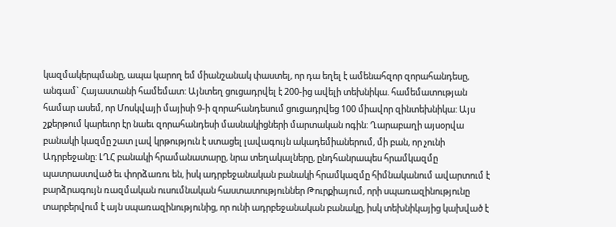կազմակերպմանը, ապա կարող եմ միանշանակ փաստել, որ դա եղել է ամենահզոր զորահանդեսը, անգամ` Հայաստանի համեմատ: Այնտեղ ցուցադրվել է 200-ից ավելի տեխնիկա. համեմատության համար ասեմ, որ Մոսկվայի մայիսի 9-ի զորահանդեսում ցուցադրվեց 100 միավոր զինտեխնիկա: Այս շքերթում կարեւոր էր նաեւ զորահանդեսի մասնակիցների մարտական ոգին: Ղարաբաղի այսօրվա բանակի կազմը շատ լավ կրթություն է ստացել լավագույն ակադեմիաներում, մի բան, որ չունի Ադրբեջանը: ԼՂՀ բանակի հրամանատարը, նրա տեղակալները, ընդհանրապես հրամկազմը պատրաստված եւ փորձառու են, իսկ ադրբեջանական բանակի հրամկազմը հիմնականում ավարտում է բարձրագույն ռազմական ուսումնական հաստատություններ Թուրքիայում, որի սպառազինությունը տարբերվում է այն սպառազինությունից, որ ունի ադրբեջանական բանակը, իսկ տեխնիկայից կախված է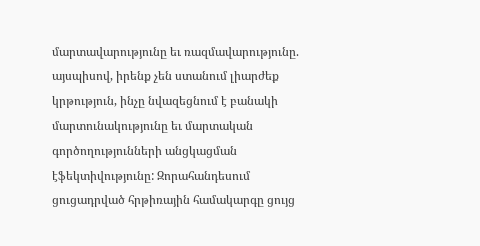մարտավարությունը եւ ռազմավարությունը. այսպիսով, իրենք չեն ստանում լիարժեք կրթություն, ինչը նվազեցնում է բանակի մարտունակությունը եւ մարտական գործողությունների անցկացման էֆեկտիվությունը: Զորահանդեսում ցուցադրված հրթիռային համակարգը ցույց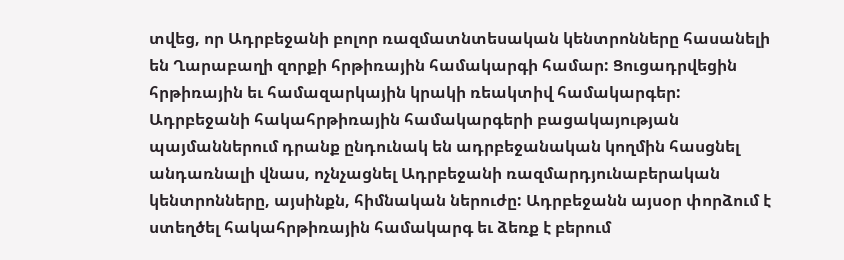տվեց, որ Ադրբեջանի բոլոր ռազմատնտեսական կենտրոնները հասանելի են Ղարաբաղի զորքի հրթիռային համակարգի համար: Ցուցադրվեցին հրթիռային եւ համազարկային կրակի ռեակտիվ համակարգեր: Ադրբեջանի հակահրթիռային համակարգերի բացակայության պայմաններում դրանք ընդունակ են ադրբեջանական կողմին հասցնել անդառնալի վնաս, ոչնչացնել Ադրբեջանի ռազմարդյունաբերական կենտրոնները, այսինքն, հիմնական ներուժը: Ադրբեջանն այսօր փորձում է ստեղծել հակահրթիռային համակարգ եւ ձեռք է բերում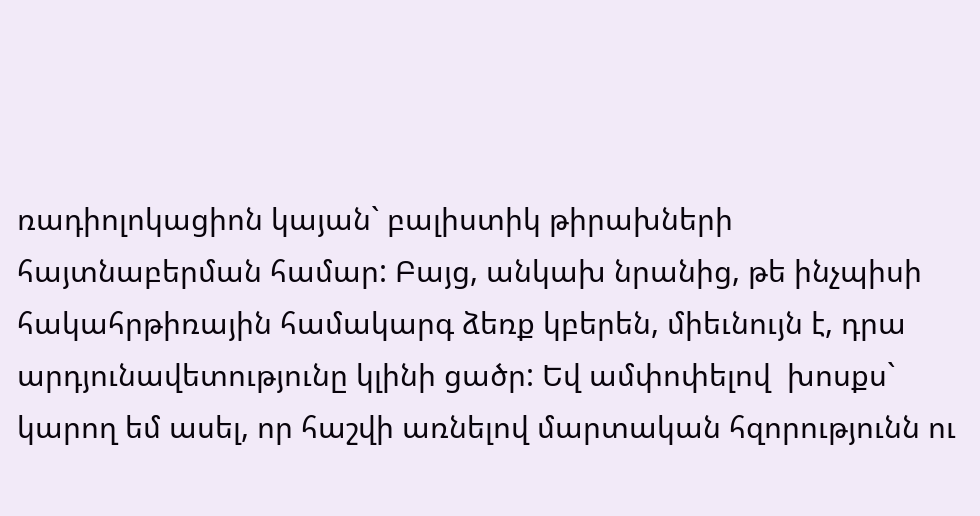ռադիոլոկացիոն կայան` բալիստիկ թիրախների հայտնաբերման համար: Բայց, անկախ նրանից, թե ինչպիսի հակահրթիռային համակարգ ձեռք կբերեն, միեւնույն է, դրա արդյունավետությունը կլինի ցածր: Եվ ամփոփելով  խոսքս` կարող եմ ասել, որ հաշվի առնելով մարտական հզորությունն ու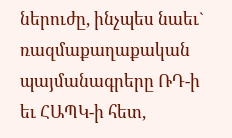ներուժը, ինչպես նաեւ` ռազմաքաղաքական պայմանագրերը ՌԴ-ի եւ ՀԱՊԿ-ի հետ,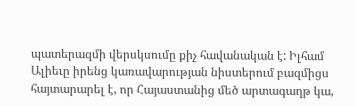պատերազմի վերսկսումը քիչ հավանական է: Իլհամ Ալիեւը իրենց կառավարության նիստերում բազմիցս հայտարարել է, որ Հայաստանից մեծ արտագաղթ կա,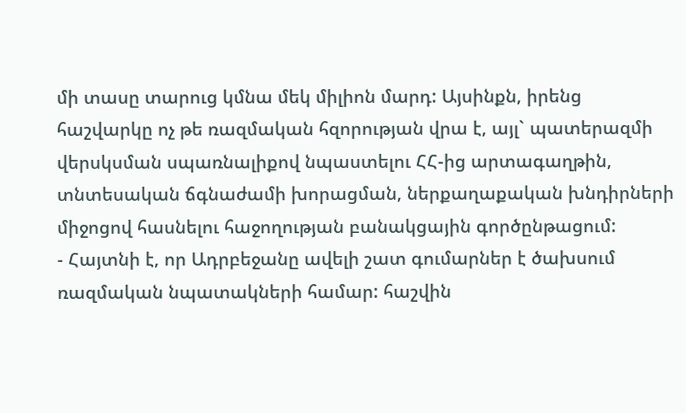մի տասը տարուց կմնա մեկ միլիոն մարդ: Այսինքն, իրենց հաշվարկը ոչ թե ռազմական հզորության վրա է, այլ` պատերազմի վերսկսման սպառնալիքով նպաստելու ՀՀ-ից արտագաղթին, տնտեսական ճգնաժամի խորացման, ներքաղաքական խնդիրների միջոցով հասնելու հաջողության բանակցային գործընթացում:
- Հայտնի է, որ Ադրբեջանը ավելի շատ գումարներ է ծախսում ռազմական նպատակների համար: հաշվին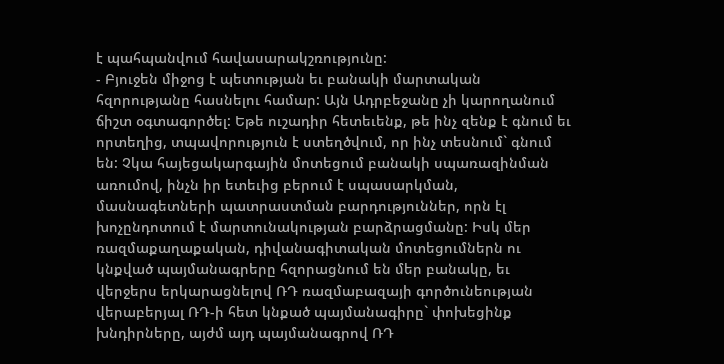է պահպանվում հավասարակշռությունը:
- Բյուջեն միջոց է պետության եւ բանակի մարտական հզորությանը հասնելու համար: Այն Ադրբեջանը չի կարողանում ճիշտ օգտագործել: Եթե ուշադիր հետեւենք, թե ինչ զենք է գնում եւ որտեղից, տպավորություն է ստեղծվում, որ ինչ տեսնում` գնում են: Չկա հայեցակարգային մոտեցում բանակի սպառազինման առումով, ինչն իր ետեւից բերում է սպասարկման, մասնագետների պատրաստման բարդություններ, որն էլ խոչընդոտում է մարտունակության բարձրացմանը: Իսկ մեր ռազմաքաղաքական, դիվանագիտական մոտեցումներն ու կնքված պայմանագրերը հզորացնում են մեր բանակը, եւ վերջերս երկարացնելով ՌԴ ռազմաբազայի գործունեության վերաբերյալ ՌԴ-ի հետ կնքած պայմանագիրը` փոխեցինք խնդիրները, այժմ այդ պայմանագրով ՌԴ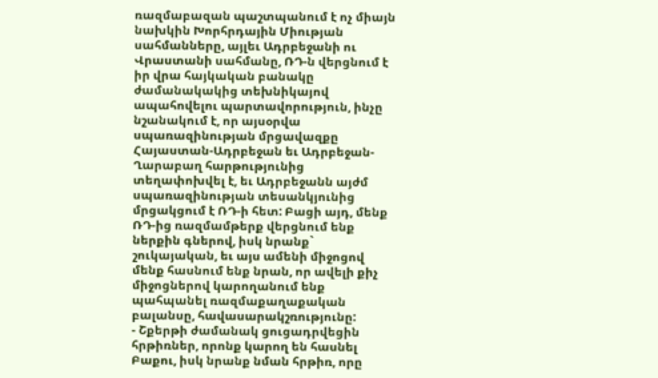ռազմաբազան պաշտպանում է ոչ միայն նախկին Խորհրդային Միության սահմանները, այլեւ Ադրբեջանի ու Վրաստանի սահմանը, ՌԴ-ն վերցնում է իր վրա հայկական բանակը ժամանակակից տեխնիկայով ապահովելու պարտավորություն, ինչը նշանակում է, որ այսօրվա սպառազինության մրցավազքը Հայաստան-Ադրբեջան եւ Ադրբեջան-Ղարաբաղ հարթությունից տեղափոխվել է, եւ Ադրբեջանն այժմ սպառազինության տեսանկյունից մրցակցում է ՌԴ-ի հետ: Բացի այդ, մենք ՌԴ-ից ռազմամթերք վերցնում ենք ներքին գներով, իսկ նրանք` շուկայական, եւ այս ամենի միջոցով մենք հասնում ենք նրան, որ ավելի քիչ միջոցներով կարողանում ենք պահպանել ռազմաքաղաքական բալանսը, հավասարակշռությունը:
- Շքերթի ժամանակ ցուցադրվեցին հրթիռներ, որոնք կարող են հասնել Բաքու, իսկ նրանք նման հրթիռ, որը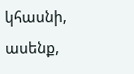կհասնի, ասենք,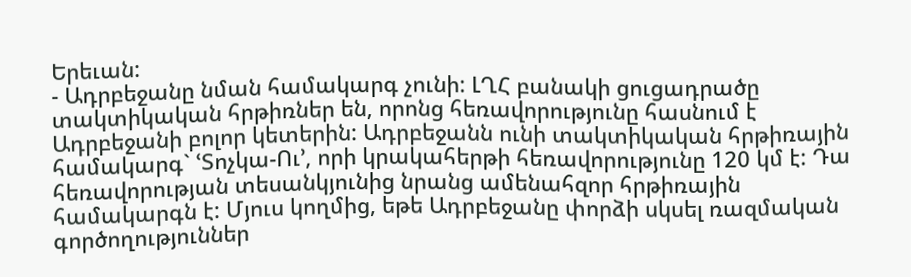Երեւան:
- Ադրբեջանը նման համակարգ չունի: ԼՂՀ բանակի ցուցադրածը տակտիկական հրթիռներ են, որոնց հեռավորությունը հասնում է Ադրբեջանի բոլոր կետերին: Ադրբեջանն ունի տակտիկական հրթիռային համակարգ` ՙՏոչկա-Ու՚, որի կրակահերթի հեռավորությունը 120 կմ է: Դա հեռավորության տեսանկյունից նրանց ամենահզոր հրթիռային համակարգն է: Մյուս կողմից, եթե Ադրբեջանը փորձի սկսել ռազմական գործողություններ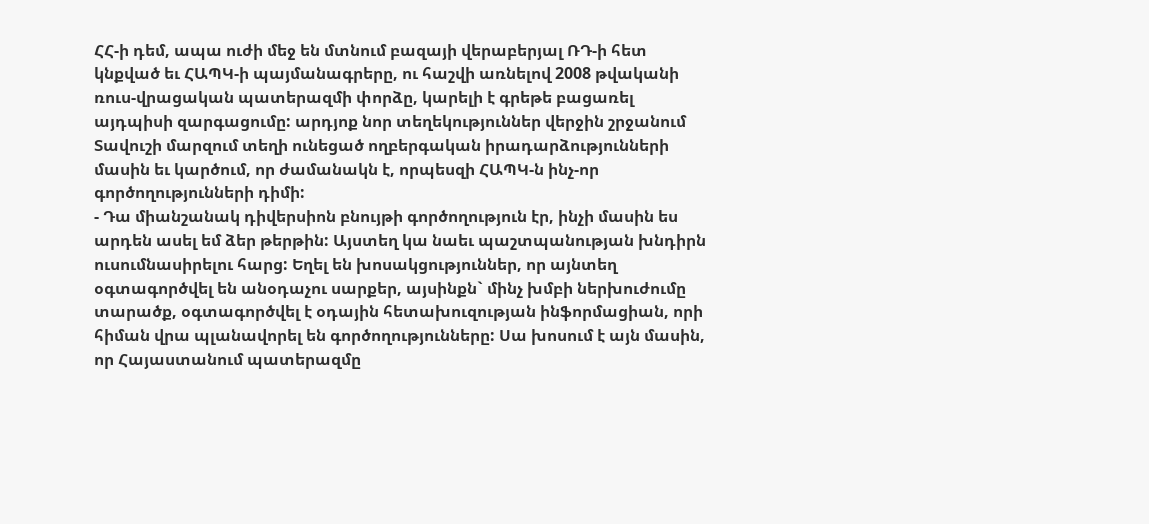ՀՀ-ի դեմ, ապա ուժի մեջ են մտնում բազայի վերաբերյալ ՌԴ-ի հետ կնքված եւ ՀԱՊԿ-ի պայմանագրերը, ու հաշվի առնելով 2008 թվականի ռուս-վրացական պատերազմի փորձը, կարելի է գրեթե բացառել այդպիսի զարգացումը: արդյոք նոր տեղեկություններ վերջին շրջանում Տավուշի մարզում տեղի ունեցած ողբերգական իրադարձությունների մասին եւ կարծում, որ ժամանակն է, որպեսզի ՀԱՊԿ-ն ինչ-որ գործողությունների դիմի:
- Դա միանշանակ դիվերսիոն բնույթի գործողություն էր, ինչի մասին ես արդեն ասել եմ ձեր թերթին: Այստեղ կա նաեւ պաշտպանության խնդիրն ուսումնասիրելու հարց: Եղել են խոսակցություններ, որ այնտեղ օգտագործվել են անօդաչու սարքեր, այսինքն` մինչ խմբի ներխուժումը տարածք, օգտագործվել է օդային հետախուզության ինֆորմացիան, որի հիման վրա պլանավորել են գործողությունները: Սա խոսում է այն մասին, որ Հայաստանում պատերազմը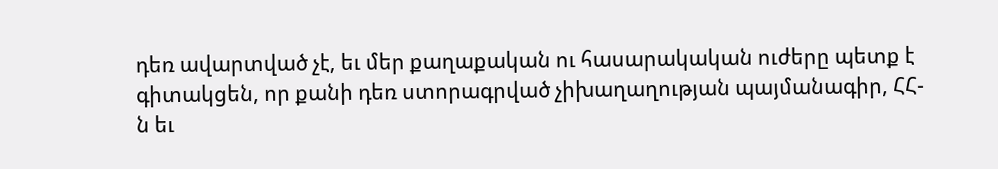դեռ ավարտված չէ, եւ մեր քաղաքական ու հասարակական ուժերը պետք է գիտակցեն, որ քանի դեռ ստորագրված չիխաղաղության պայմանագիր, ՀՀ-ն եւ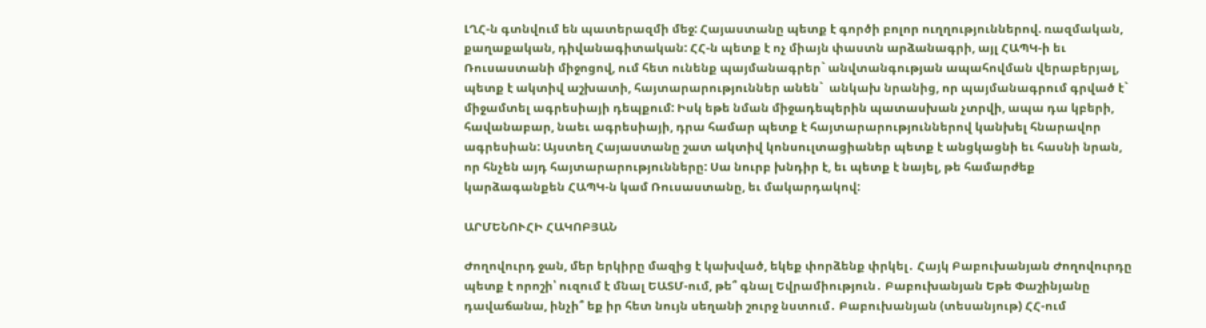ԼՂՀ-ն գտնվում են պատերազմի մեջ: Հայաստանը պետք է գործի բոլոր ուղղություններով. ռազմական, քաղաքական, դիվանագիտական: ՀՀ-ն պետք է ոչ միայն փաստն արձանագրի, այլ ՀԱՊԿ-ի եւ Ռուսաստանի միջոցով, ում հետ ունենք պայմանագրեր` անվտանգության ապահովման վերաբերյալ, պետք է ակտիվ աշխատի, հայտարարություններ անեն`  անկախ նրանից, որ պայմանագրում գրված է` միջամտել ագրեսիայի դեպքում: Իսկ եթե նման միջադեպերին պատասխան չտրվի, ապա դա կբերի, հավանաբար, նաեւ ագրեսիայի, դրա համար պետք է հայտարարություններով կանխել հնարավոր ագրեսիան: Այստեղ Հայաստանը շատ ակտիվ կոնսուլտացիաներ պետք է անցկացնի եւ հասնի նրան, որ հնչեն այդ հայտարարությունները: Սա նուրբ խնդիր է, եւ պետք է նայել, թե համարժեք կարձագանքեն ՀԱՊԿ-ն կամ Ռուսաստանը, եւ մակարդակով:

ԱՐՄԵՆՈՒՀԻ ՀԱԿՈԲՅԱՆ

Ժողովուրդ ջան, մեր երկիրը մազից է կախված, եկեք փորձենք փրկել․ Հայկ Բաբուխանյան Ժողովուրդը պետք է որոշի՝ ուզում է մնալ ԵԱՏՄ-ում, թե՞ գնալ Եվրամիություն․ Բաբուխանյան Եթե Փաշինյանը դավաճանա, ինչի՞ եք իր հետ նույն սեղանի շուրջ նստում․ Բաբուխանյան (տեսանյութ) ՀՀ-ում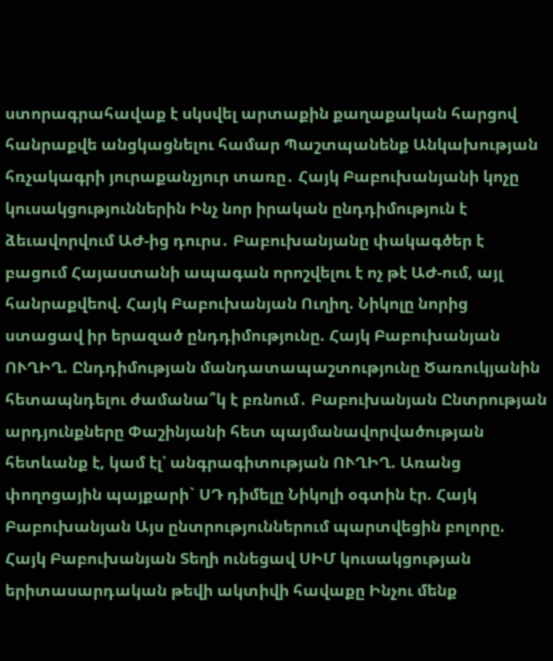ստորագրահավաք է սկսվել արտաքին քաղաքական հարցով հանրաքվե անցկացնելու համար Պաշտպանենք Անկախության հռչակագրի յուրաքանչյուր տառը․ Հայկ Բաբուխանյանի կոչը կուսակցություններին Ինչ նոր իրական ընդդիմություն է ձեւավորվում ԱԺ-ից դուրս․ Բաբուխանյանը փակագծեր է բացում Հայաստանի ապագան որոշվելու է ոչ թէ ԱԺ-ում, այլ հանրաքվեով. Հայկ Բաբուխանյան Ուղիղ. Նիկոլը նորից ստացավ իր երազած ընդդիմությունը. Հայկ Բաբուխանյան ՈՒՂԻՂ. Ընդդիմության մանդատապաշտությունը Ծառուկյանին հետապնդելու ժամանա՞կ է բռնում․ Բաբուխանյան Ընտրության արդյունքները Փաշինյանի հետ պայմանավորվածության հետևանք է, կամ էլ՝ անգրագիտության ՈՒՂԻՂ. Առանց փողոցային պայքարի` ՍԴ դիմելը Նիկոլի օգտին էր. Հայկ Բաբուխանյան Այս ընտրություններում պարտվեցին բոլորը. Հայկ Բաբուխանյան Տեղի ունեցավ ՍԻՄ կուսակցության երիտասարդական թեվի ակտիվի հավաքը Ինչու մենք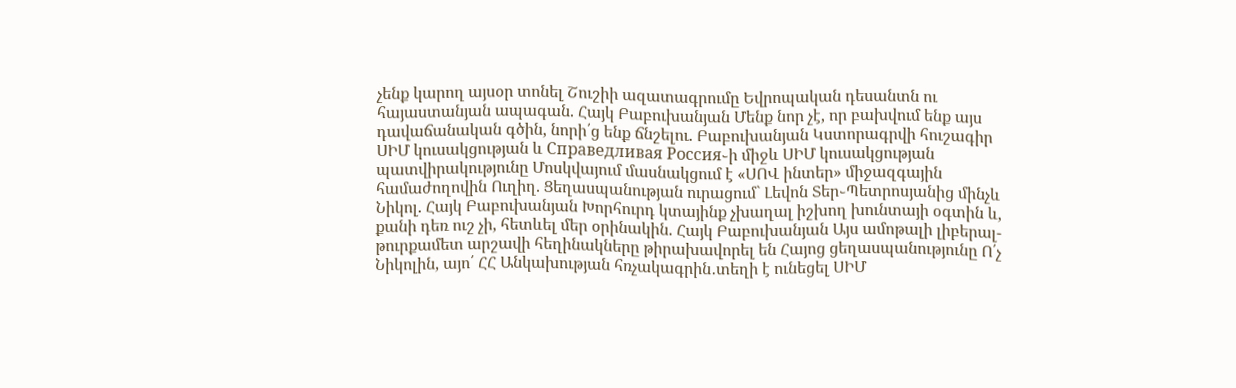չենք կարող այսօր տոնել Շուշիի ազատագրումը Եվրոպական դեսանտն ու հայաստանյան ապագան. Հայկ Բաբուխանյան Մենք նոր չէ, որ բախվում ենք այս դավաճանական գծին, նորի՛ց ենք ճնշելու. Բաբուխանյան Կստորագրվի հուշագիր ՍԻՄ կուսակցության և Справедливая Россия֊ի միջև ՍԻՄ կուսակցության պատվիրակությունը Մոսկվայում մասնակցում է «ՍՈՎ ինտեր» միջազգային համաժողովին Ուղիղ. Ցեղասպանության ուրացում` Լեվոն Տեր֊Պետրոսյանից մինչև Նիկոլ. Հայկ Բաբուխանյան Խորհուրդ կտայինք չխաղալ իշխող խունտայի օգտին և, քանի դեռ ուշ չի, հետևել մեր օրինակին. Հայկ Բաբուխանյան Այս ամոթալի լիբերալ-թուրքամետ արշավի հեղինակները թիրախավորել են Հայոց ցեղասպանությունը Ո՛չ Նիկոլին, այո՛ ՀՀ Անկախության հռչակագրին․տեղի է ունեցել ՍԻՄ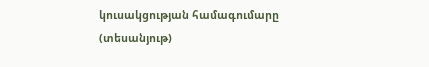կուսակցության համագումարը (տեսանյութ)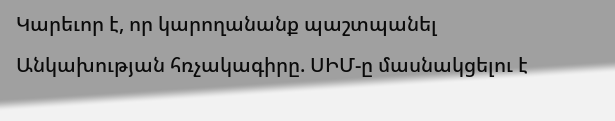Կարեւոր է, որ կարողանանք պաշտպանել Անկախության հռչակագիրը. ՍԻՄ-ը մասնակցելու է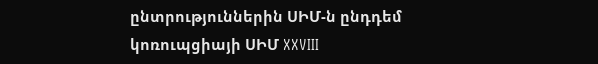ընտրություններին ՍԻՄ-ն ընդդեմ կոռուպցիայի ՍԻՄ XXVIII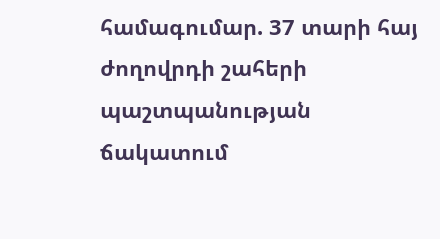համագումար. 37 տարի հայ ժողովրդի շահերի պաշտպանության ճակատում